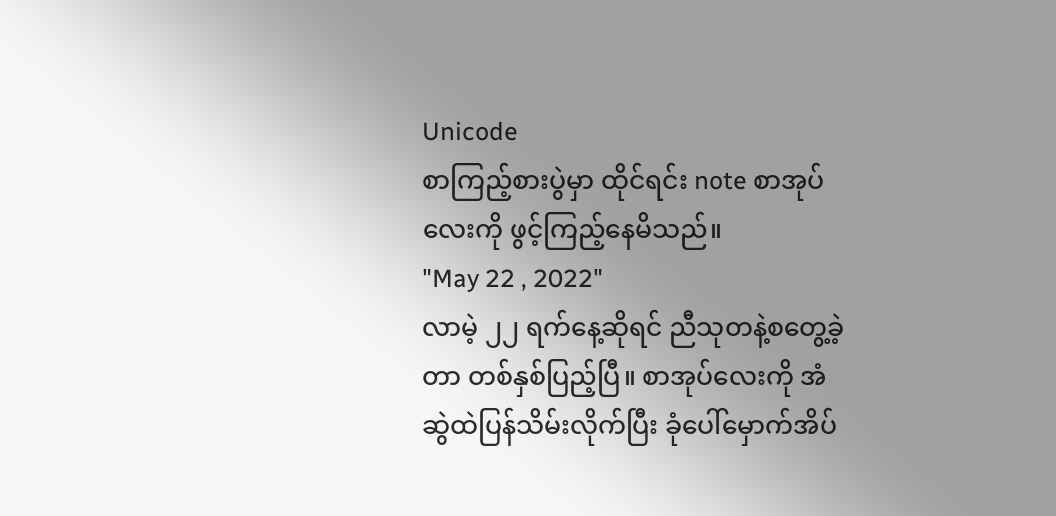Unicode
စာကြည့်စားပွဲမှာ ထိုင်ရင်း note စာအုပ်လေးကို ဖွင့်ကြည့်နေမိသည်။
"May 22 , 2022"
လာမဲ့ ၂၂ ရက်နေ့ဆိုရင် ညီသုတနဲ့စတွေ့ခဲ့တာ တစ်နှစ်ပြည့်ပြီ။ စာအုပ်လေးကို အံဆွဲထဲပြန်သိမ်းလိုက်ပြီး ခုံပေါ်မှောက်အိပ်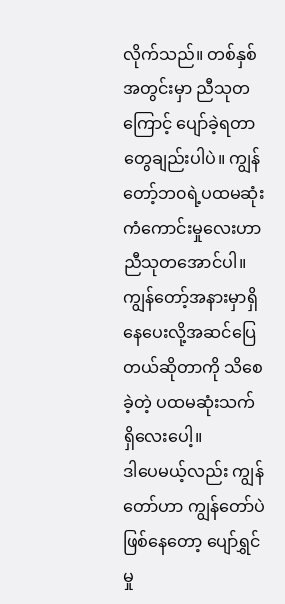လိုက်သည်။ တစ်နှစ်အတွင်းမှာ ညီသုတကြောင့် ပျော်ခဲ့ရတာတွေချည်းပါပဲ။ ကျွန်တော့်ဘ၀ရဲ့ပထမဆုံးကံကောင်းမှုလေးဟာ ညီသုတအောင်ပါ။ ကျွန်တော့်အနားမှာရှိနေပေးလို့အဆင်ပြေတယ်ဆိုတာကို သိစေခဲ့တဲ့ ပထမဆုံးသက်ရှိလေးပေါ့။
ဒါပေမယ့်လည်း ကျွန်တော်ဟာ ကျွန်တော်ပဲဖြစ်နေတော့ ပျော်ရွှင်မှု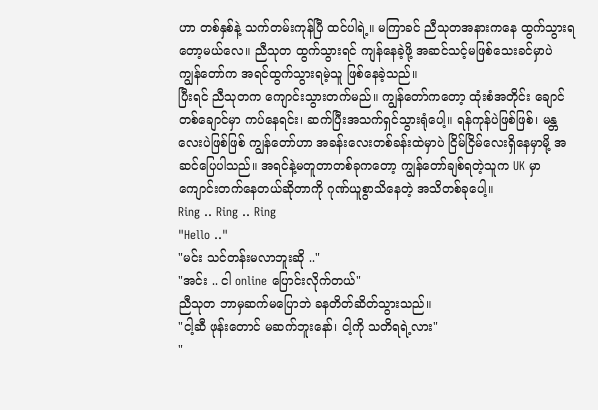ဟာ တစ်နှစ်နဲ့ သက်တမ်းကုန်ပြီ ထင်ပါရဲ့။ မကြာခင် ညီသုတအနားကနေ ထွက်သွားရတော့မယ်လေ။ ညီသုတ ထွက်သွားရင် ကျန်နေခဲ့ဖို့ အဆင်သင့်မဖြစ်သေးခင်မှာပဲ ကျွန်တော်က အရင်ထွက်သွားရမဲ့သူ ဖြစ်နေခဲ့သည်။
ပြီးရင် ညီသုတက ကျောင်းသွားတက်မည်။ ကျွန်တော်ကတော့ ထုံးစံအတိုင်း ချောင်တစ်ချောင်မှာ ကပ်နေရင်း၊ ဆက်ပြီးအသက်ရှင်သွားရုံပေါ့။ ရန်ကုန်ပဲဖြစ်ဖြစ်၊ မန္တလေးပဲဖြစ်ဖြစ် ကျွန်တော်ဟာ အခန်းလေးတစ်ခန်းထဲမှာပဲ ငြိမ်ငြိမ်လေးရှိနေမှာမို့ အဆင်ပြေပါသည်။ အရင်နဲ့မတူတာတစ်ခုကတော့ ကျွန်တော်ချစ်ရတဲ့သူက UK မှာ ကျောင်းတက်နေတယ်ဆိုတာကို ဂုဏ်ယူစွာသိနေတဲ့ အသိတစ်ခုပေါ့။
Ring .. Ring .. Ring
"Hello .."
"မင်း သင်တန်းမလာဘူးဆို .."
"အင်း .. ငါ online ပြောင်းလိုက်တယ်"
ညီသုတ ဘာမှဆက်မပြောဘဲ ခနတိတ်ဆိတ်သွားသည်။
"ငါ့ဆီ ဖုန်းတောင် မဆက်ဘူးနော်၊ ငါ့ကို သတိရရဲ့လား"
"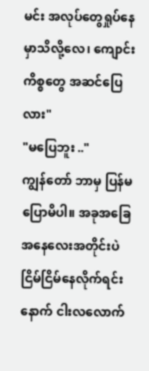မင်း အလုပ်တွေရှုပ်နေမှာသိလို့လေ၊ ကျောင်းကိစ္စတွေ အဆင်ပြေလား"
"မပြေဘူး .."
ကျွန်တော် ဘာမှ ပြန်မပြောမိပါ။ အခုအခြေအနေလေးအတိုင်းပဲ ငြိမ်ငြိမ်နေလိုက်ရင်း နောက် ငါးလလောက်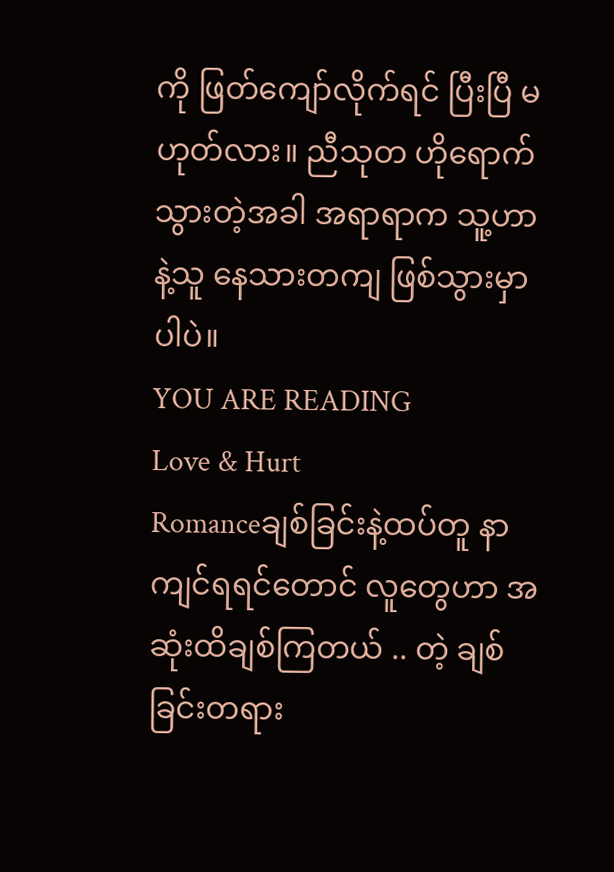ကို ဖြတ်ကျော်လိုက်ရင် ပြီးပြီ မဟုတ်လား။ ညီသုတ ဟိုရောက်သွားတဲ့အခါ အရာရာက သူ့ဟာနဲ့သူ နေသားတကျ ဖြစ်သွားမှာပါပဲ။
YOU ARE READING
Love & Hurt
Romanceချစ်ခြင်းနဲ့ထပ်တူ နာကျင်ရရင်တောင် လူတွေဟာ အဆုံးထိချစ်ကြတယ် .. တဲ့ ချစ်ခြင်းတရား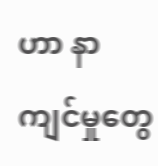ဟာ နာကျင်မှုတွေ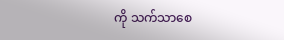ကို သက်သာစေ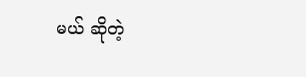မယ် ဆိုတဲ့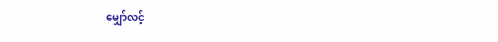မျှော်လင့်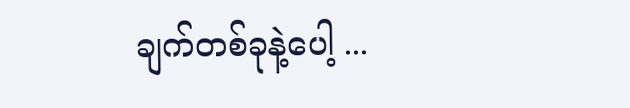ချက်တစ်ခုနဲ့ပေါ့ ...